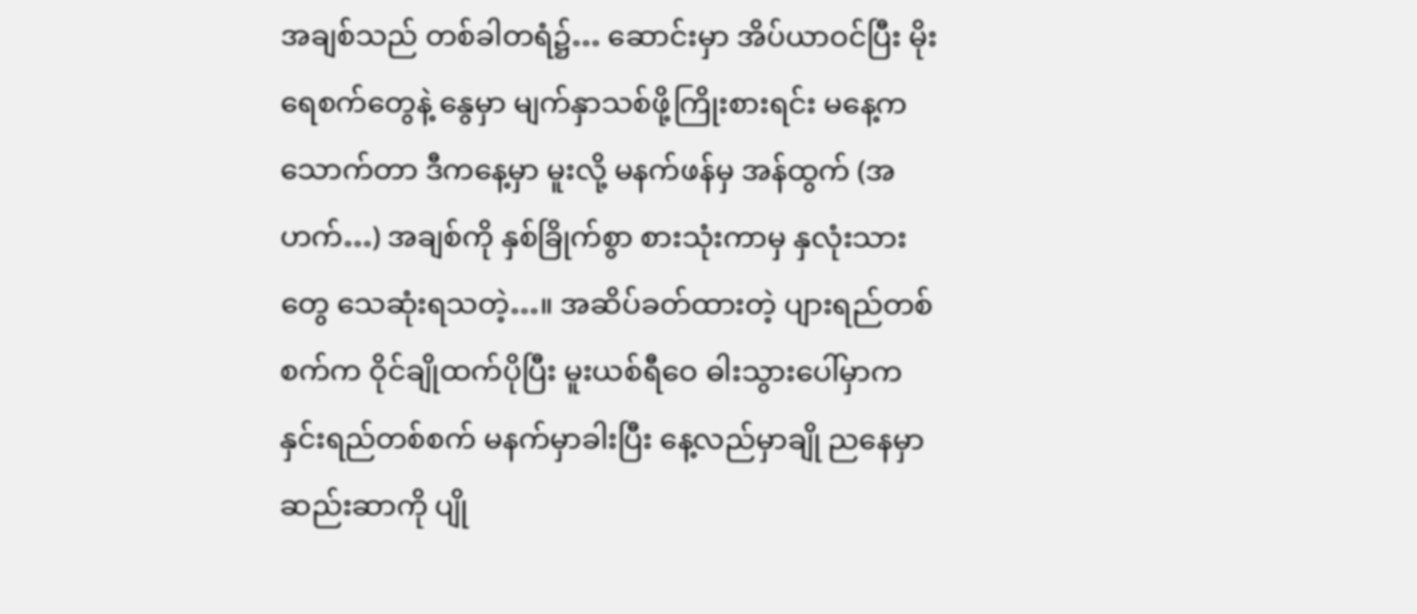အချစ်သည် တစ်ခါတရံ၌… ဆောင်းမှာ အိပ်ယာဝင်ပြီး မိုးရေစက်တွေနဲ့ နွေမှာ မျက်နှာသစ်ဖို့ကြိုးစားရင်း မနေ့က သောက်တာ ဒီကနေ့မှာ မူးလို့ မနက်ဖန်မှ အန်ထွက် (အဟက်…) အချစ်ကို နှစ်ခြိုက်စွာ စားသုံးကာမှ နှလုံးသားတွေ သေဆုံးရသတဲ့…။ အဆိပ်ခတ်ထားတဲ့ ပျားရည်တစ်စက်က ဝိုင်ချိုထက်ပိုပြီး မူးယစ်ရီဝေ ဓါးသွားပေါ်မှာက နှင်းရည်တစ်စက် မနက်မှာခါးပြီး နေ့လည်မှာချို ညနေမှာ ဆည်းဆာကို ပျို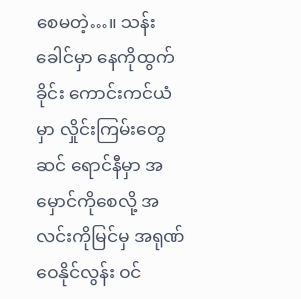စေမတဲ့…။ သန်းခေါင်မှာ နေကိုထွက်ခိုင်း ကောင်းကင်ယံမှာ လှိုင်းကြမ်းတွေ ဆင် ရောင်နီမှာ အမှောင်ကိုစေလို့ အလင်းကိုမြင်မှ အရုဏ်ဝေနိုင်လွန်း ဝင်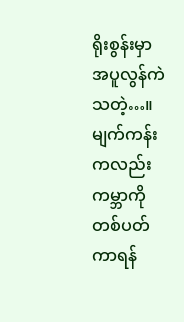ရိုးစွန်းမှာအပူလွန်ကဲသတဲ့…။ မျက်ကန်းကလည်း ကမ္ဘာကို တစ်ပတ် ကာရန်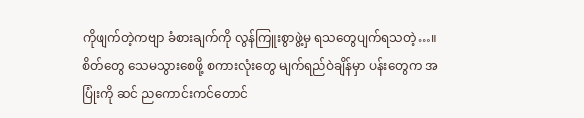ကိုဖျက်တဲ့ကဗျာ ခံစားချက်ကို လွန်ကြူးစွာဖွဲ့မှ ရသတွေပျက်ရသတဲ့…။ စိတ်တွေ သေမသွားစေဖို့ စကားလုံးတွေ မျက်ရည်ဝဲချိန်မှာ ပန်းတွေက အပြုံးကို ဆင် ညကောင်းကင်တောင်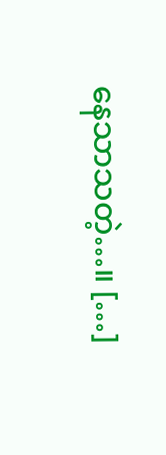နေသာသတဲ့…။ […]